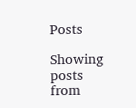Posts

Showing posts from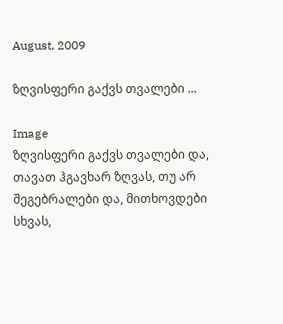August, 2009

ზღვისფერი გაქვს თვალები ...

Image
ზღვისფერი გაქვს თვალები და, თავათ ჰგავხარ ზღვას, თუ არ შეგებრალები და, მითხოვდები სხვას,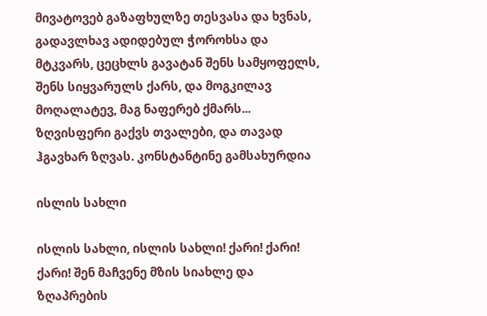მივატოვებ გაზაფხულზე თესვასა და ხვნას, გადავლხავ ადიდებულ ჭოროხსა და მტკვარს, ცეცხლს გავატან შენს სამყოფელს, შენს სიყვარულს ქარს, და მოგკილავ მოღალატევ, მაგ ნაფერებ ქმარს... ზღვისფერი გაქვს თვალები, და თავად ჰგავხარ ზღვას. კონსტანტინე გამსახურდია

ისლის სახლი

ისლის სახლი, ისლის სახლი! ქარი! ქარი! ქარი! შენ მაჩვენე მზის სიახლე და ზღაპრების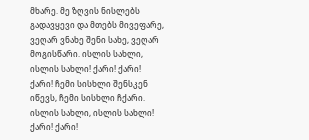მხარე. მე ზღვის ნისლებს გადავყევი და მთებს მივეფარე, ვეღარ ვნახე შენი სახე, ვეღარ მოგისწარი. ისლის სახლი, ისლის სახლი! ქარი! ქარი! ქარი! ჩემი სისხლი შენსკენ იწევს, ჩემი სისხლი ჩქარი. ისლის სახლი, ისლის სახლი! ქარი! ქარი!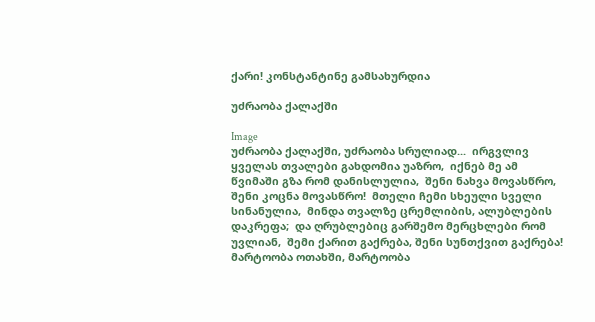ქარი! კონსტანტინე გამსახურდია

უძრაობა ქალაქში

Image
უძრაობა ქალაქში, უძრაობა სრულიად...  ირგვლივ ყველას თვალები გახდომია უაზრო,  იქნებ მე ამ წვიმაში გზა რომ დანისლულია,  შენი ნახვა მოვასწრო, შენი კოცნა მოვასწრო!  მთელი ჩემი სხეული სველი სინანულია,  მინდა თვალზე ცრემლიბის, ალუბლების დაკრეფა;  და ღრუბლებიც გარშემო მერცხლები რომ უვლიან,  შემი ქარით გაქრება, შენი სუნთქვით გაქრება!  მარტოობა ოთახში, მარტოობა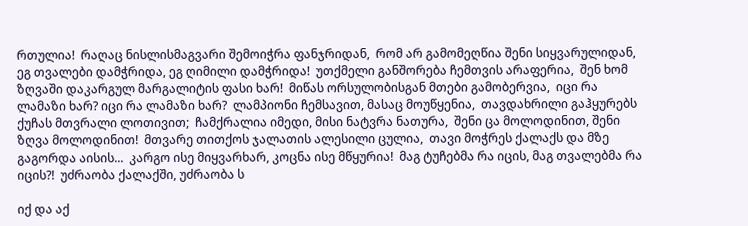რთულია!  რაღაც ნისლისმაგვარი შემოიჭრა ფანჯრიდან,  რომ არ გამომეღწია შენი სიყვარულიდან,  ეგ თვალები დამჭრიდა, ეგ ღიმილი დამჭრიდა!  უთქმელი განშორება ჩემთვის არაფერია,  შენ ხომ ზღვაში დაკარგულ მარგალიტის ფასი ხარ!  მიწას ორსულობისგან მთები გამობერვია,  იცი რა ლამაზი ხარ? იცი რა ლამაზი ხარ?  ლამპიონი ჩემსავით, მასაც მოუწყენია,  თავდახრილი გაჰყურებს ქუჩას მთვრალი ლოთივით;  ჩამქრალია იმედი, მისი ნატვრა ნათურა,  შენი ცა მოლოდინით, შენი ზღვა მოლოდინით!  მთვარე თითქოს ჯალათის ალესილი ცულია,  თავი მოჭრეს ქალაქს და მზე გაგორდა აისის...  კარგო ისე მიყვარხარ, კოცნა ისე მწყურია!  მაგ ტუჩებმა რა იცის, მაგ თვალებმა რა იცის?!  უძრაობა ქალაქში, უძრაობა ს

იქ და აქ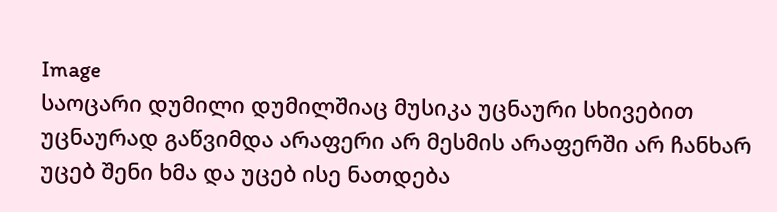Image
საოცარი დუმილი დუმილშიაც მუსიკა უცნაური სხივებით უცნაურად გაწვიმდა არაფერი არ მესმის არაფერში არ ჩანხარ უცებ შენი ხმა და უცებ ისე ნათდება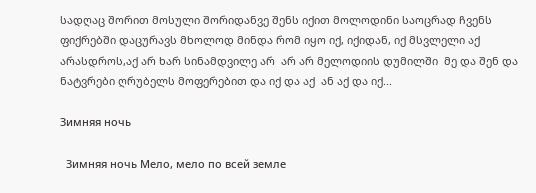სადღაც შორით მოსული შორიდანვე შენს იქით მოლოდინი საოცრად ჩვენს ფიქრებში დაცურავს მხოლოდ მინდა რომ იყო იქ, იქიდან, იქ მსვლელი აქ არასდროს,აქ არ ხარ სინამდვილე არ  არ არ მელოდიის დუმილში  მე და შენ და ნატვრები ღრუბელს მოფერებით და იქ და აქ  ან აქ და იქ...

Зимняя ночь

  Зимняя ночь Мело, мело по всей земле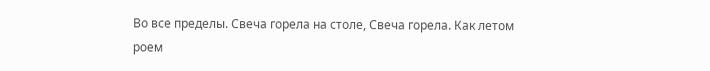Во все пределы. Свеча горела на столе, Свеча горела. Как летом роем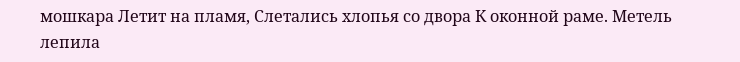мошкара Летит на пламя, Слетались хлопья со двора К оконной раме. Метель лепила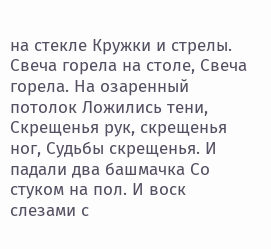на стекле Кружки и стрелы. Свеча горела на столе, Свеча горела. На озаренный потолок Ложились тени, Скрещенья рук, скрещенья ног, Судьбы скрещенья. И падали два башмачка Со стуком на пол. И воск слезами с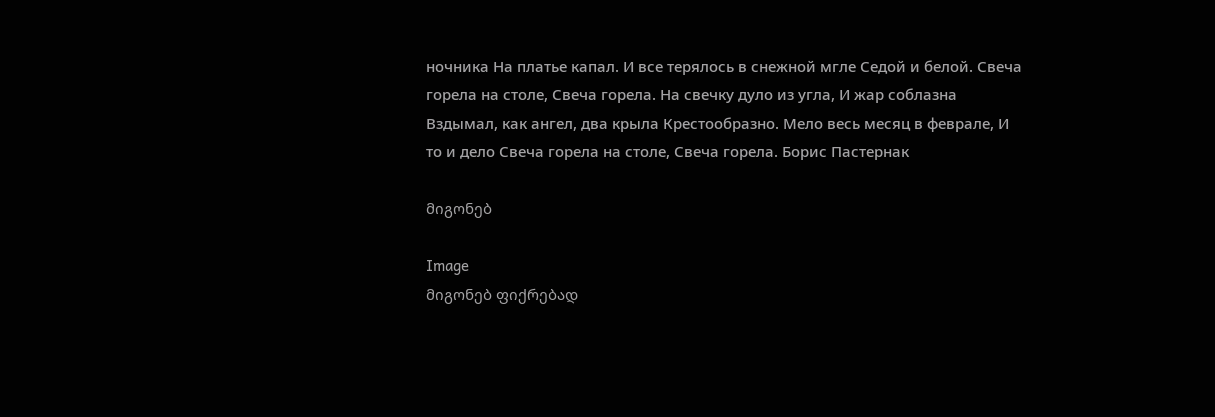ночника На платье капал. И все терялось в снежной мгле Седой и белой. Свеча горела на столе, Свеча горела. На свечку дуло из угла, И жар соблазна Вздымал, как ангел, два крыла Крестообразно. Мело весь месяц в феврале, И то и дело Свеча горела на столе, Свеча горела. Борис Пастернак

მიგონებ

Image
მიგონებ ფიქრებად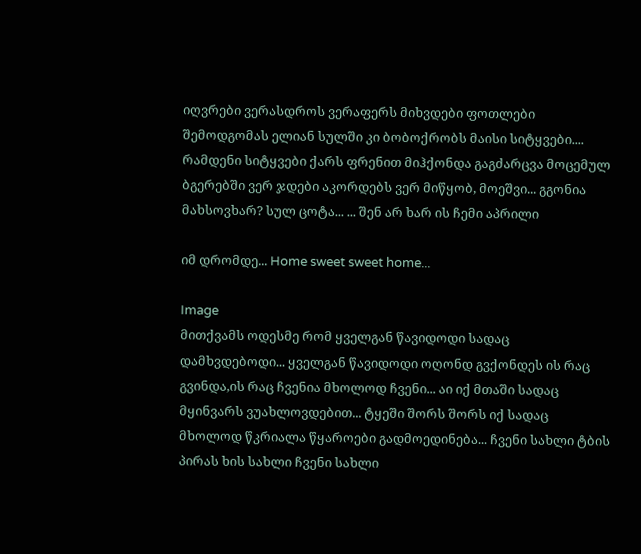იღვრები ვერასდროს ვერაფერს მიხვდები ფოთლები შემოდგომას ელიან სულში კი ბობოქრობს მაისი სიტყვები.... რამდენი სიტყვები ქარს ფრენით მიჰქონდა გაგძარცვა მოცემულ ბგერებში ვერ ჯდები აკორდებს ვერ მიწყობ, მოეშვი... გგონია მახსოვხარ? სულ ცოტა... ... შენ არ ხარ ის ჩემი აპრილი

იმ დრომდე... Home sweet sweet home...

Image
მითქვამს ოდესმე რომ ყველგან წავიდოდი სადაც დამხვდებოდი... ყველგან წავიდოდი ოღონდ გვქონდეს ის რაც გვინდა,ის რაც ჩვენია მხოლოდ ჩვენი... აი იქ მთაში სადაც მყინვარს ვუახლოვდებით... ტყეში შორს შორს იქ სადაც მხოლოდ წკრიალა წყაროები გადმოედინება... ჩვენი სახლი ტბის პირას ხის სახლი ჩვენი სახლი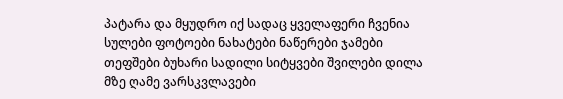პატარა და მყუდრო იქ სადაც ყველაფერი ჩვენია სულები ფოტოები ნახატები ნაწერები ჯამები თეფშები ბუხარი სადილი სიტყვები შვილები დილა მზე ღამე ვარსკვლავები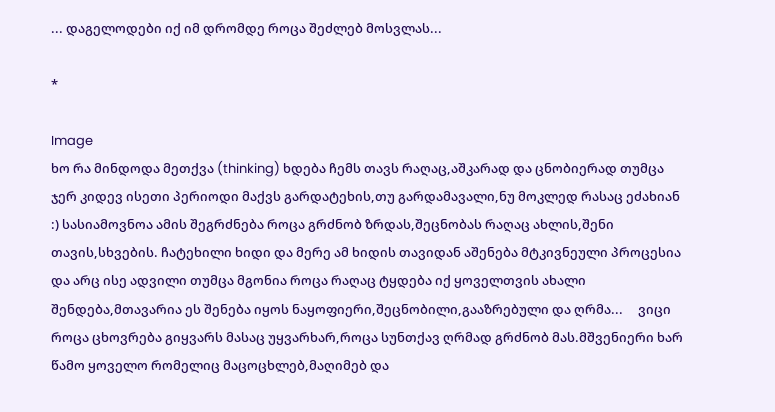... დაგელოდები იქ იმ დრომდე როცა შეძლებ მოსვლას...

*

Image
ხო რა მინდოდა მეთქვა (thinking) ხდება ჩემს თავს რაღაც,აშკარად და ცნობიერად თუმცა ჯერ კიდევ ისეთი პერიოდი მაქვს გარდატეხის,თუ გარდამავალი,ნუ მოკლედ რასაც ეძახიან :) სასიამოვნოა ამის შეგრძნება როცა გრძნობ ზრდას,შეცნობას რაღაც ახლის,შენი თავის,სხვების. ჩატეხილი ხიდი და მერე ამ ხიდის თავიდან აშენება მტკივნეული პროცესია და არც ისე ადვილი თუმცა მგონია როცა რაღაც ტყდება იქ ყოველთვის ახალი შენდება,მთავარია ეს შენება იყოს ნაყოფიერი,შეცნობილი,გააზრებული და ღრმა...     ვიცი როცა ცხოვრება გიყვარს მასაც უყვარხარ,როცა სუნთქავ ღრმად გრძნობ მას.მშვენიერი ხარ წამო ყოველო რომელიც მაცოცხლებ,მაღიმებ და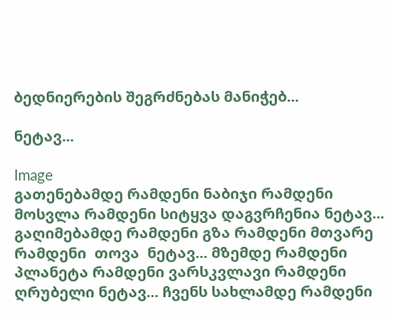ბედნიერების შეგრძნებას მანიჭებ...

ნეტავ...

Image
გათენებამდე რამდენი ნაბიჯი რამდენი მოსვლა რამდენი სიტყვა დაგვრჩენია ნეტავ... გაღიმებამდე რამდენი გზა რამდენი მთვარე რამდენი  თოვა  ნეტავ... მზემდე რამდენი პლანეტა რამდენი ვარსკვლავი რამდენი ღრუბელი ნეტავ... ჩვენს სახლამდე რამდენი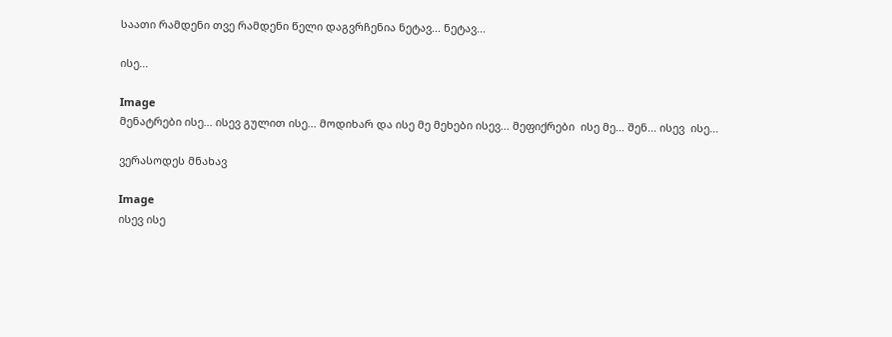საათი რამდენი თვე რამდენი წელი დაგვრჩენია ნეტავ... ნეტავ...

ისე...

Image
მენატრები ისე... ისევ გულით ისე... მოდიხარ და ისე მე მეხები ისევ... მეფიქრები  ისე მე... შენ... ისევ  ისე...

ვერასოდეს მნახავ

Image
ისევ ისე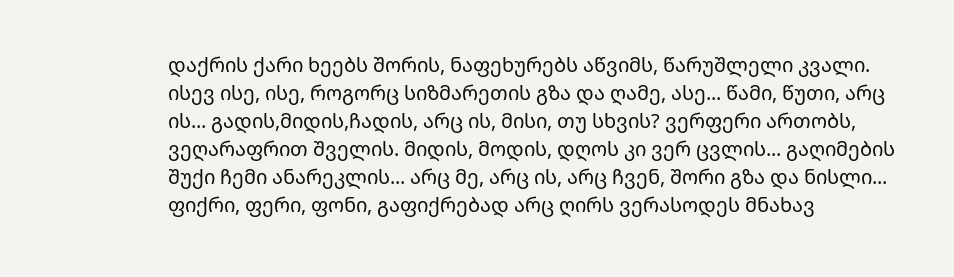დაქრის ქარი ხეებს შორის, ნაფეხურებს აწვიმს, წარუშლელი კვალი. ისევ ისე, ისე, როგორც სიზმარეთის გზა და ღამე, ასე... წამი, წუთი, არც ის... გადის,მიდის,ჩადის, არც ის, მისი, თუ სხვის? ვერფერი ართობს, ვეღარაფრით შველის. მიდის, მოდის, დღოს კი ვერ ცვლის... გაღიმების შუქი ჩემი ანარეკლის... არც მე, არც ის, არც ჩვენ, შორი გზა და ნისლი... ფიქრი, ფერი, ფონი, გაფიქრებად არც ღირს ვერასოდეს მნახავ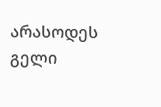არასოდეს გელი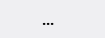...